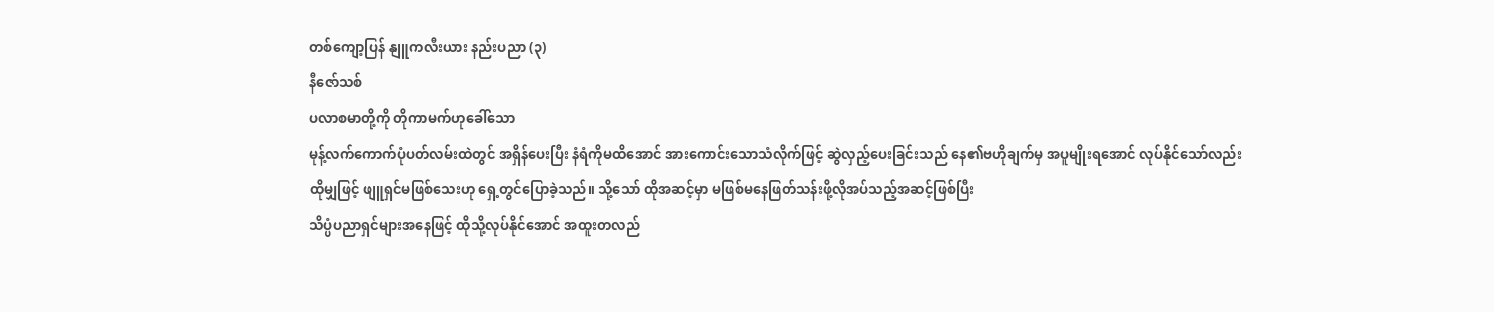တစ်ကျော့ပြန် နျူကလီးယား နည်းပညာ (၃)
နီဇော်သစ်
ပလာစမာတို့ကို တိုကာမက်ဟုခေါ်သော
မုန့်လက်ကောက်ပုံပတ်လမ်းထဲတွင် အရှိန်ပေးပြီး နံရံကိုမထိအောင် အားကောင်းသောသံလိုက်ဖြင့် ဆွဲလှည့်ပေးခြင်းသည် နေ၏ဗဟိုချက်မှ အပူမျိုးရအောင် လုပ်နိုင်သော်လည်း
ထိုမျှဖြင့် ဖျူရှင်မဖြစ်သေးဟု ရှေ့တွင်ပြောခဲ့သည်။ သို့သော် ထိုအဆင့်မှာ မဖြစ်မနေဖြတ်သန်းဖို့လိုအပ်သည့်အဆင့်ဖြစ်ပြီး
သိပ္ပံပညာရှင်များအနေဖြင့် ထိုသို့လုပ်နိုင်အောင် အထူးတလည်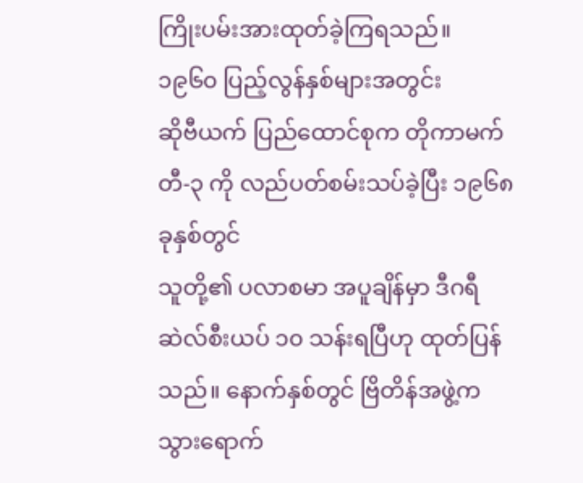ကြိုးပမ်းအားထုတ်ခဲ့ကြရသည်။
၁၉၆၀ ပြည့်လွန်နှစ်များအတွင်း
ဆိုဗီယက် ပြည်ထောင်စုက တိုကာမက် တီ-၃ ကို လည်ပတ်စမ်းသပ်ခဲ့ပြီး ၁၉၆၈ ခုနှစ်တွင်
သူတို့၏ ပလာစမာ အပူချိန်မှာ ဒီဂရီဆဲလ်စီးယပ် ၁၀ သန်းရပြီဟု ထုတ်ပြန်သည်။ နောက်နှစ်တွင် ဗြိတိန်အဖွဲ့က သွားရောက်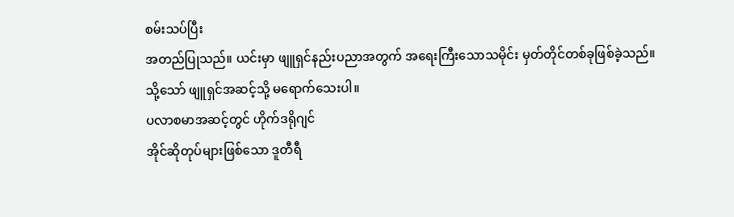စမ်းသပ်ပြီး
အတည်ပြုသည်။ ယင်းမှာ ဖျူရှင်နည်းပညာအတွက် အရေးကြီးသောသမိုင်း မှတ်တိုင်တစ်ခုဖြစ်ခဲ့သည်။
သို့သော် ဖျူရှင်အဆင့်သို့ မရောက်သေးပါ။
ပလာစမာအဆင့်တွင် ဟိုက်ဒရိုဂျင်
အိုင်ဆိုတုပ်များဖြစ်သော ဒူတီရီ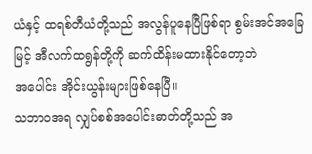ယံနှင့် ထရစ်တီယံတို့သည် အလွန်ပူနေပြီဖြစ်ရာ စွမ်းအင်အခြေမြင့် အီလက်ထရွန်တို့ကို ဆက်ထိန်းမထားနိုင်တော့ဘဲ
အပေါင်း အိုင်းယွန်းများဖြစ်နေပြီ။
သဘာဝအရ လျှပ်စစ်အပေါင်းဓာတ်တို့သည် အ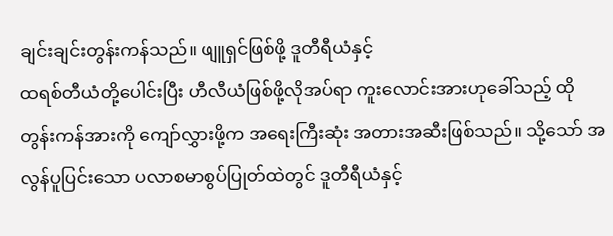ချင်းချင်းတွန်းကန်သည်။ ဖျူရှင်ဖြစ်ဖို့ ဒူတီရီယံနှင့်
ထရစ်တီယံတို့ပေါင်းပြီး ဟီလီယံဖြစ်ဖို့လိုအပ်ရာ ကူးလောင်းအားဟုခေါ်သည့် ထိုတွန်းကန်အားကို ကျော်လွှားဖို့က အရေးကြီးဆုံး အတားအဆီးဖြစ်သည်။ သို့သော် အလွန်ပူပြင်းသော ပလာစမာစွပ်ပြုတ်ထဲတွင် ဒူတီရီယံနှင့်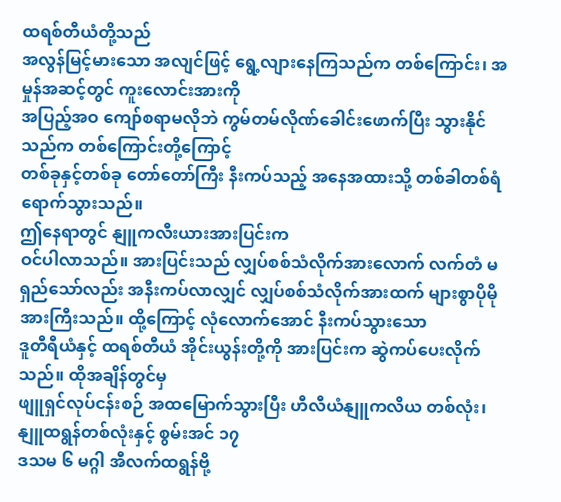ထရစ်တီယံတို့သည်
အလွန်မြင့်မားသော အလျင်ဖြင့် ရွေ့လျားနေကြသည်က တစ်ကြောင်း၊ အမှုန်အဆင့်တွင် ကူးလောင်းအားကို
အပြည့်အဝ ကျော်စရာမလိုဘဲ ကွမ်တမ်လိုဏ်ခေါင်းဖောက်ပြီး သွားနိုင်သည်က တစ်ကြောင်းတို့ကြောင့်
တစ်ခုနှင့်တစ်ခု တော်တော်ကြီး နီးကပ်သည့် အနေအထားသို့ တစ်ခါတစ်ရံရောက်သွားသည်။
ဤနေရာတွင် နျူကလီးယားအားပြင်းက
ဝင်ပါလာသည်။ အားပြင်းသည် လျှပ်စစ်သံလိုက်အားလောက် လက်တံ မရှည်သော်လည်း အနီးကပ်လာလျှင် လျှပ်စစ်သံလိုက်အားထက် များစွာပိုမိုအားကြီးသည်။ ထို့ကြောင့် လုံလောက်အောင် နီးကပ်သွားသော
ဒူတီရီယံနှင့် ထရစ်တီယံ အိုင်းယွန်းတို့ကို အားပြင်းက ဆွဲကပ်ပေးလိုက်သည်။ ထိုအချိန်တွင်မှ
ဖျူရှင်လုပ်ငန်းစဉ် အထမြောက်သွားပြီး ဟီလီယံနျူကလိယ တစ်လုံး၊ နျူထရွန်တစ်လုံးနှင့် စွမ်းအင် ၁၇
ဒသမ ၆ မဂ္ဂါ အီလက်ထရွန်ဗို့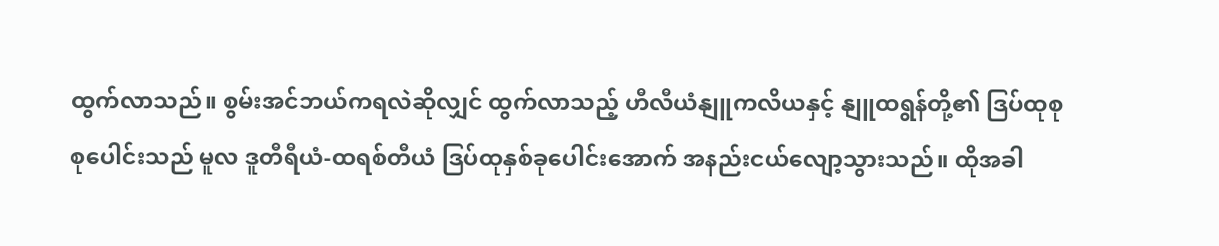ထွက်လာသည်။ စွမ်းအင်ဘယ်ကရလဲဆိုလျှင် ထွက်လာသည့် ဟီလီယံနျူကလိယနှင့် နျူထရွန်တို့၏ ဒြပ်ထုစုစုပေါင်းသည် မူလ ဒူတီရီယံ-ထရစ်တီယံ ဒြပ်ထုနှစ်ခုပေါင်းအောက် အနည်းငယ်လျော့သွားသည်။ ထိုအခါ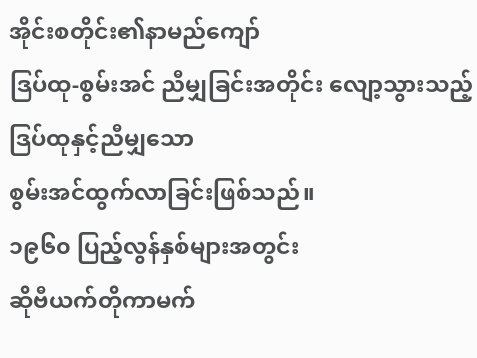အိုင်းစတိုင်း၏နာမည်ကျော်
ဒြပ်ထု-စွမ်းအင် ညီမျှခြင်းအတိုင်း လျော့သွားသည့် ဒြပ်ထုနှင့်ညီမျှသော
စွမ်းအင်ထွက်လာခြင်းဖြစ်သည်။
၁၉၆၀ ပြည့်လွန်နှစ်များအတွင်း
ဆိုဗီယက်တိုကာမက်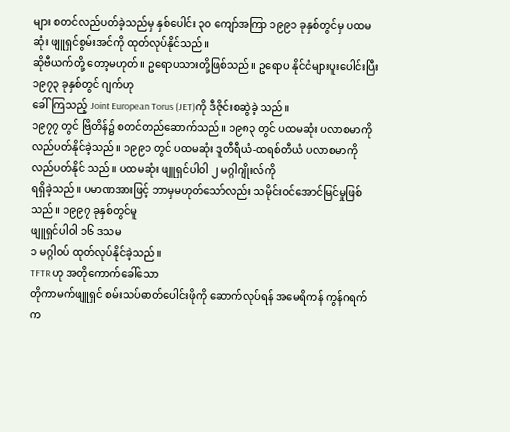များ စတင်လည်ပတ်ခဲ့သည်မှ နှစ်ပေါင်း ၃၀ ကျော်အကြာ ၁၉၉၁ ခုနှစ်တွင်မှ ပထမဆုံး ဖျူရှင်စွမ်းအင်ကို ထုတ်လုပ်နိုင်သည်။
ဆိုဗီယက်တို့ တော့မဟုတ်။ ဥရောပသားတို့ဖြစ်သည်။ ဥရောပ နိုင်ငံများပူးပေါင်းပြီး ၁၉၇၃ ခုနှစ်တွင် ဂျက်ဟု
ခေါ်ကြသည့် Joint European Torus (JET)ကို ဒီဇိုင်းစဆွဲခဲ့ သည်။
၁၉၇၇ တွင် ဗြိတိန်၌ စတင်တည်ဆောက်သည်။ ၁၉၈၃ တွင် ပထမဆုံး ပလာစမာကို လည်ပတ်နိုင်ခဲ့သည်။ ၁၉၉၁ တွင် ပထမဆုံး ဒူတီရီယံ-ထရစ်တီယံ ပလာစမာကို လည်ပတ်နိုင် သည်။ ပထမဆုံး ဖျူရှင်ပါဝါ ၂ မဂ္ဂါဂျိုးလ်ကို
ရရှိခဲ့သည်။ ပမာဏအားဖြင့် ဘာမှမဟုတ်သော်လည်း သမိုင်းဝင်အောင်မြင်မှုဖြစ်သည်။ ၁၉၉၇ ခုနှစ်တွင်မူ
ဖျူရှင်ပါဝါ ၁၆ ဒသမ
၁ မဂ္ဂါဝပ် ထုတ်လုပ်နိုင်ခဲ့သည်။
TFTR ဟု အတိုကောက်ခေါ်သော
တိုကာမက်ဖျူရှင် စမ်းသပ်ဓာတ်ပေါင်းဖိုကို ဆောက်လုပ်ရန် အမေရိကန် ကွန်ဂရက်က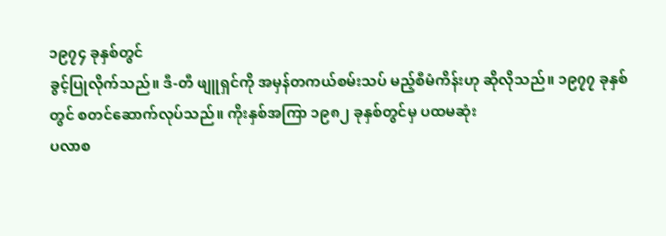၁၉၇၄ ခုနှစ်တွင်
ခွင့်ပြုလိုက်သည်။ ဒီ-တီ ဖျူရှင်ကို အမှန်တကယ်စမ်းသပ် မည့်စီမံကိန်းဟု ဆိုလိုသည်။ ၁၉၇၇ ခုနှစ်တွင် စတင်ဆောက်လုပ်သည်။ ကိုးနှစ်အကြာ ၁၉၈၂ ခုနှစ်တွင်မှ ပထမဆုံး
ပလာစ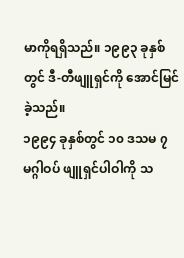မာကိုရရှိသည်။ ၁၉၉၃ ခုနှစ်တွင် ဒီ-တီဖျူရှင်ကို အောင်မြင်ခဲ့သည်။
၁၉၉၄ ခုနှစ်တွင် ၁၀ ဒသမ ၇ မဂ္ဂါဝပ် ဖျူရှင်ပါဝါကို သ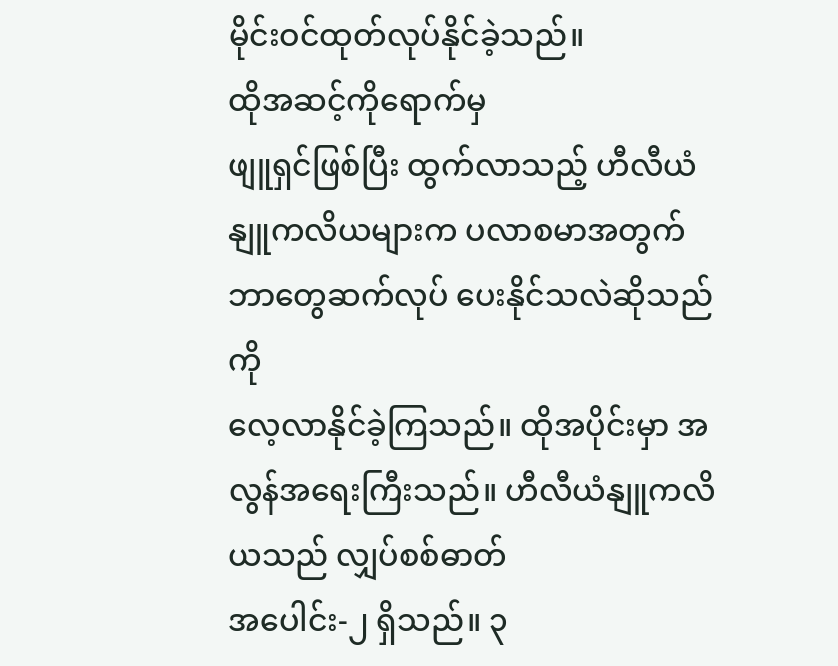မိုင်းဝင်ထုတ်လုပ်နိုင်ခဲ့သည်။
ထိုအဆင့်ကိုရောက်မှ
ဖျူရှင်ဖြစ်ပြီး ထွက်လာသည့် ဟီလီယံနျူကလိယများက ပလာစမာအတွက် ဘာတွေဆက်လုပ် ပေးနိုင်သလဲဆိုသည်ကို
လေ့လာနိုင်ခဲ့ကြသည်။ ထိုအပိုင်းမှာ အလွန်အရေးကြီးသည်။ ဟီလီယံနျူကလိယသည် လျှပ်စစ်ဓာတ်
အပေါင်း-၂ ရှိသည်။ ၃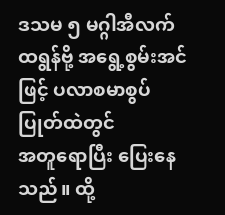ဒသမ ၅ မဂ္ဂါအီလက်ထရွန်ဗို့ အရွေ့စွမ်းအင်ဖြင့် ပလာစမာစွပ်ပြုတ်ထဲတွင်
အတူရောပြီး ပြေးနေသည်။ ထို့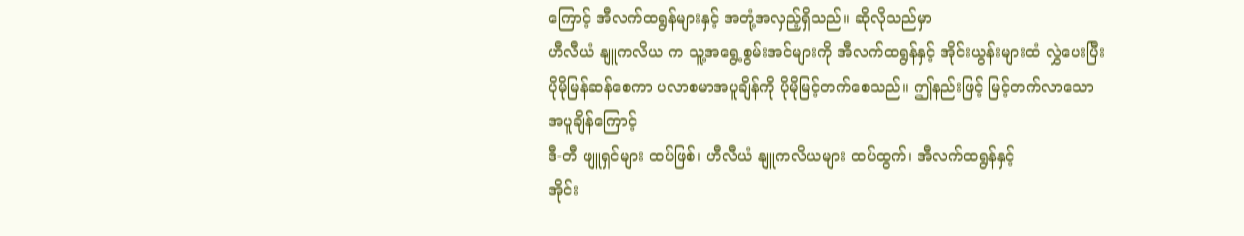ကြောင့် အီလက်ထရွန်များနှင့် အတုံ့အလှည့်ရှိသည်။ ဆိုလိုသည်မှာ
ဟီလီယံ နျူကလိယ က သူ့အရွေ့စွမ်းအင်များကို အီလက်ထရွန်နှင့် အိုင်းယွန်းများထံ လွှဲပေးပြီး
ပိုမိုမြန်ဆန်စေကာ ပလာစမာအပူချိန်ကို ပိုမိုမြင့်တက်စေသည်။ ဤနည်းဖြင့် မြင့်တက်လာသောအပူချိန်ကြောင့်
ဒီ-တီ ဖျူရှင်များ ထပ်ဖြစ်၊ ဟီလီယံ နျူကလိယများ ထပ်ထွက်၊ အီလက်ထရွန်နှင့်
အိုင်း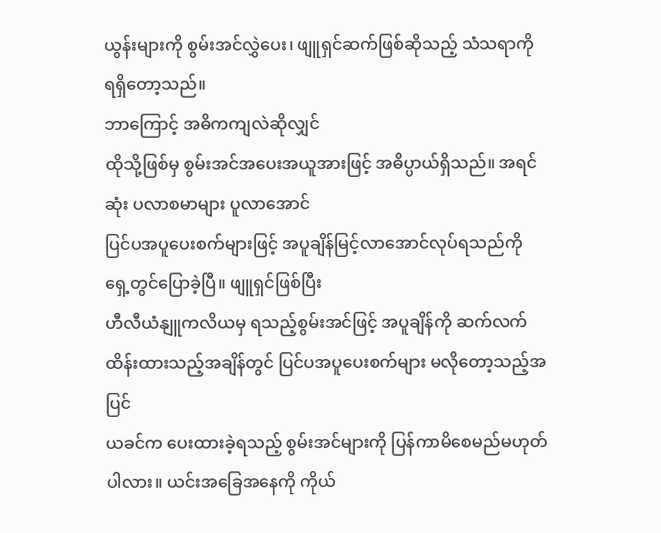ယွန်းများကို စွမ်းအင်လွှဲပေး၊ ဖျူရှင်ဆက်ဖြစ်ဆိုသည့် သံသရာကို ရရှိတော့သည်။
ဘာကြောင့် အဓိကကျလဲဆိုလျှင်
ထိုသို့ဖြစ်မှ စွမ်းအင်အပေးအယူအားဖြင့် အဓိပ္ပာယ်ရှိသည်။ အရင်ဆုံး ပလာစမာများ ပူလာအောင်
ပြင်ပအပူပေးစက်များဖြင့် အပူချိန်မြင့်လာအောင်လုပ်ရသည်ကို ရှေ့တွင်ပြောခဲ့ပြီ။ ဖျူရှင်ဖြစ်ပြီး
ဟီလီယံနျူကလိယမှ ရသည့်စွမ်းအင်ဖြင့် အပူချိန်ကို ဆက်လက်ထိန်းထားသည့်အချိန်တွင် ပြင်ပအပူပေးစက်များ မလိုတော့သည့်အပြင်
ယခင်က ပေးထားခဲ့ရသည့် စွမ်းအင်များကို ပြန်ကာမိစေမည်မဟုတ်ပါလား။ ယင်းအခြေအနေကို ကိုယ်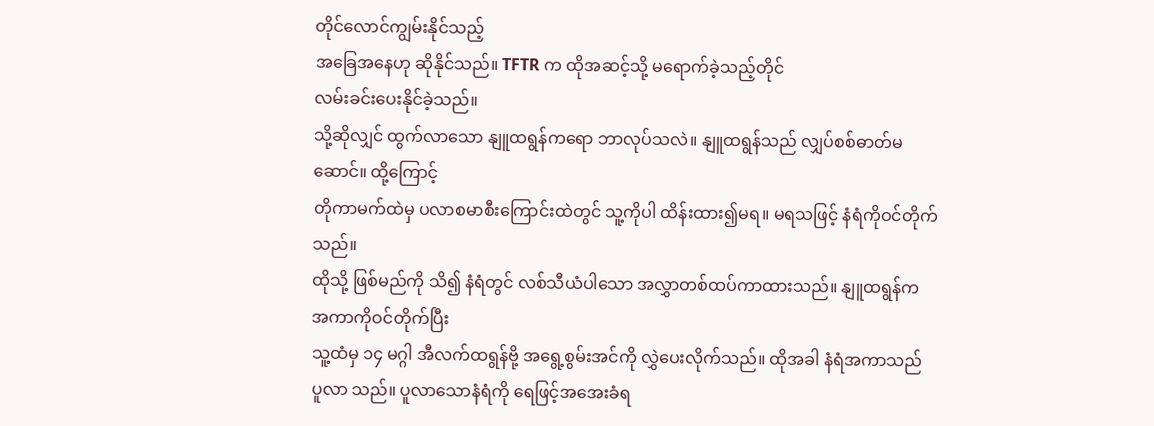တိုင်လောင်ကျွမ်းနိုင်သည့်
အခြေအနေဟု ဆိုနိုင်သည်။ TFTR က ထိုအဆင့်သို့ မရောက်ခဲ့သည့်တိုင်
လမ်းခင်းပေးနိုင်ခဲ့သည်။
သို့ဆိုလျှင် ထွက်လာသော နျူထရွန်ကရော ဘာလုပ်သလဲ။ နျူထရွန်သည် လျှပ်စစ်ဓာတ်မဆောင်။ ထို့ကြောင့်
တိုကာမက်ထဲမှ ပလာစမာစီးကြောင်းထဲတွင် သူ့ကိုပါ ထိန်းထား၍မရ။ မရသဖြင့် နံရံကိုဝင်တိုက်သည်။
ထိုသို့ ဖြစ်မည်ကို သိ၍ နံရံတွင် လစ်သီယံပါသော အလွှာတစ်ထပ်ကာထားသည်။ နျူထရွန်က အကာကိုဝင်တိုက်ပြီး
သူ့ထံမှ ၁၄ မဂ္ဂါ အီလက်ထရွန်ဗို့ အရွေ့စွမ်းအင်ကို လွှဲပေးလိုက်သည်။ ထိုအခါ နံရံအကာသည်
ပူလာ သည်။ ပူလာသောနံရံကို ရေဖြင့်အအေးခံရ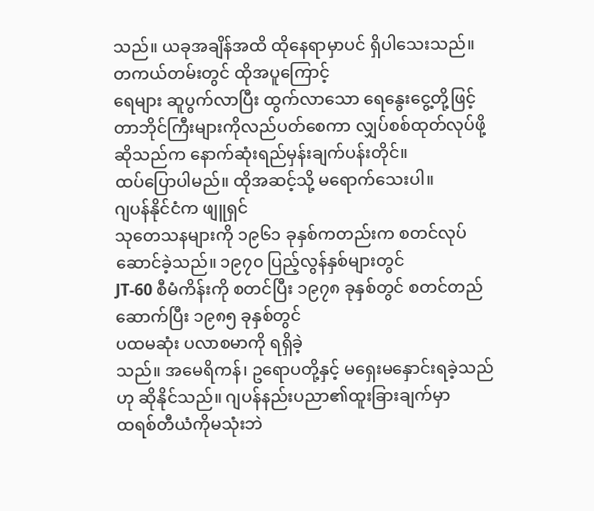သည်။ ယခုအချိန်အထိ ထိုနေရာမှာပင် ရှိပါသေးသည်။ တကယ်တမ်းတွင် ထိုအပူကြောင့်
ရေများ ဆူပွက်လာပြီး ထွက်လာသော ရေနွေးငွေ့တို့ဖြင့် တာဘိုင်ကြီးများကိုလည်ပတ်စေကာ လျှပ်စစ်ထုတ်လုပ်ဖို့
ဆိုသည်က နောက်ဆုံးရည်မှန်းချက်ပန်းတိုင်။
ထပ်ပြောပါမည်။ ထိုအဆင့်သို့ မရောက်သေးပါ။
ဂျပန်နိုင်ငံက ဖျူရှင်
သုတေသနများကို ၁၉၆၁ ခုနှစ်ကတည်းက စတင်လုပ်ဆောင်ခဲ့သည်။ ၁၉၇၀ ပြည့်လွန်နှစ်များတွင်
JT-60 စီမံကိန်းကို စတင်ပြီး ၁၉၇၈ ခုနှစ်တွင် စတင်တည်ဆောက်ပြီး ၁၉၈၅ ခုနှစ်တွင်
ပထမဆုံး ပလာစမာကို ရရှိခဲ့
သည်။ အမေရိကန်၊ ဥရောပတို့နှင့် မရှေးမနှောင်းရခဲ့သည်ဟု ဆိုနိုင်သည်။ ဂျပန်နည်းပညာ၏ထူးခြားချက်မှာ
ထရစ်တီယံကိုမသုံးဘဲ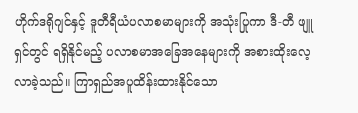ဟိုက်ဒရိုဂျင်နှင့် ဒူတီရီယံပလာစမာများကို အသုံးပြုကာ ဒီ-တီ ဖျူရှင်တွင် ရရှိနိုင်မည့် ပလာစမာအခြေအနေများကို အစားထိုးလေ့လာခဲ့သည်။ ကြာရှည်အပူထိန်းထားနိုင်သော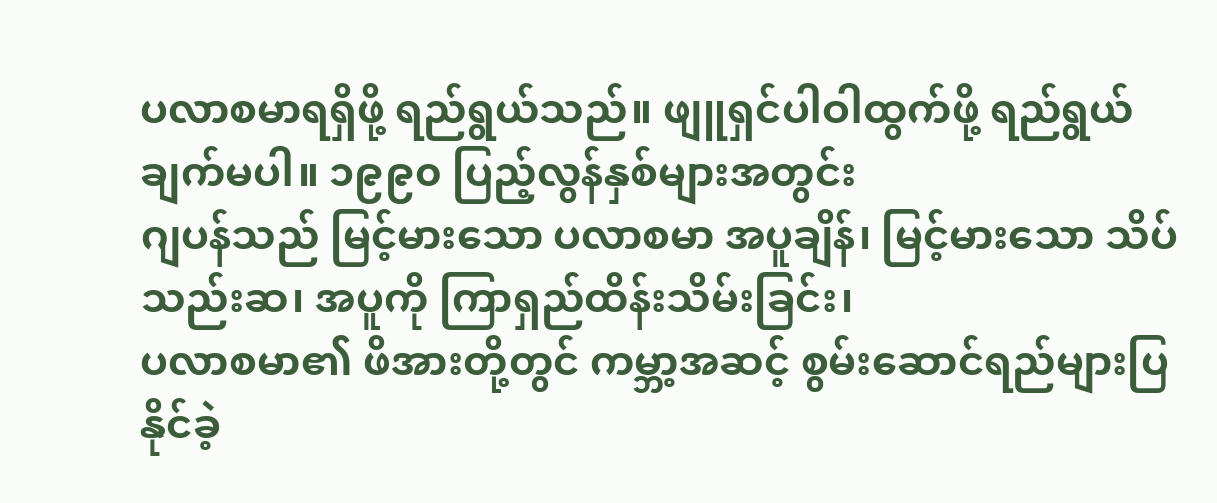ပလာစမာရရှိဖို့ ရည်ရွယ်သည်။ ဖျူရှင်ပါဝါထွက်ဖို့ ရည်ရွယ်ချက်မပါ။ ၁၉၉၀ ပြည့်လွန်နှစ်များအတွင်း
ဂျပန်သည် မြင့်မားသော ပလာစမာ အပူချိန်၊ မြင့်မားသော သိပ်သည်းဆ၊ အပူကို ကြာရှည်ထိန်းသိမ်းခြင်း၊
ပလာစမာ၏ ဖိအားတို့တွင် ကမ္ဘာ့အဆင့် စွမ်းဆောင်ရည်များပြနိုင်ခဲ့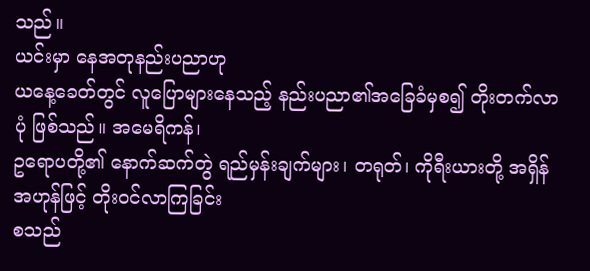သည်။
ယင်းမှာ နေအတုနည်းပညာဟု
ယနေ့ခေတ်တွင် လူပြောများနေသည့် နည်းပညာ၏အခြေခံမှစ၍ တိုးတက်လာပုံ ဖြစ်သည်။ အမေရိကန်၊
ဥရောပတို့၏ နောက်ဆက်တွဲ ရည်မှန်းချက်များ၊ တရုတ်၊ ကိုရီးယားတို့ အရှိန်အဟုန်ဖြင့် တိုးဝင်လာကြခြင်း
စသည်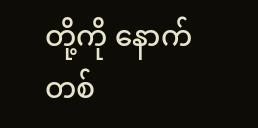တို့ကို နောက်တစ်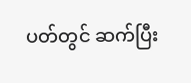ပတ်တွင် ဆက်ပြီး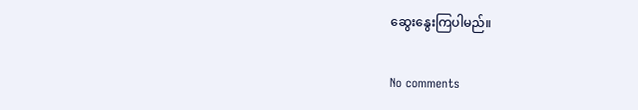ဆွေးနွေးကြပါမည်။

No comments